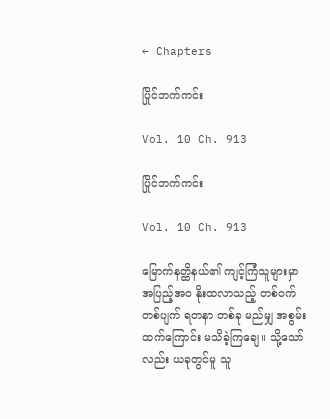← Chapters

ပြိုင်ဘက်ကင်း

Vol. 10 Ch. 913

ပြိုင်ဘက်ကင်း

Vol. 10 Ch. 913

မြောက်နတ္ထိနယ်၏ ကျင့်ကြံသူများမှာ အပြည့်အဝ နိုးထလာသည့် တစ်ဝက်တစ်ပျက် ရတနာ တစ်ခု မည်မျှ အစွမ်းထက်ကြောင်း မသိခဲ့ကြချေ။ သို့သော်လည်း ယခုတွင်မူ သူ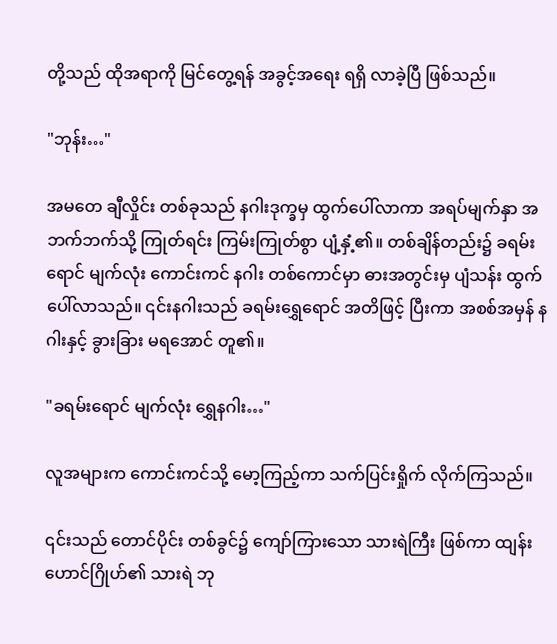တို့သည် ထိုအရာကို မြင်တွေ့ရန် အခွင့်အရေး ရရှိ လာခဲ့ပြီ ဖြစ်သည်။

"ဘုန်း…"

အမတေ ချီလှိုင်း တစ်ခုသည် နဂါးဒုက္ခမှ ထွက်ပေါ်လာကာ အရပ်မျက်နှာ အဘက်ဘက်သို့ ကြုတ်ရင်း ကြမ်းကြုတ်စွာ ပျံ့နှံ့၏။ တစ်ချိန်တည်း၌ ခရမ်းရောင် မျက်လုံး ကောင်းကင် နဂါး တစ်ကောင်မှာ ဓားအတွင်းမှ ပျံသန်း ထွက်ပေါ်လာသည်။ ၎င်းနဂါးသည် ခရမ်းရွှေရောင် အတိဖြင့် ပြီးကာ အစစ်အမှန် နဂါးနှင့် ခွားခြား မရအောင် တူ၏။

"ခရမ်းရောင် မျက်လုံး ရွှေနဂါး…"

လူအများက ကောင်းကင်သို့ မော့ကြည့်ကာ သက်ပြင်းရှိုက် လိုက်ကြသည်။

၎င်းသည် တောင်ပိုင်း တစ်ခွင်၌ ကျော်ကြားသော သားရဲကြီး ဖြစ်ကာ ထျန်းဟောင်ဂြိုဟ်၏ သားရဲ ဘု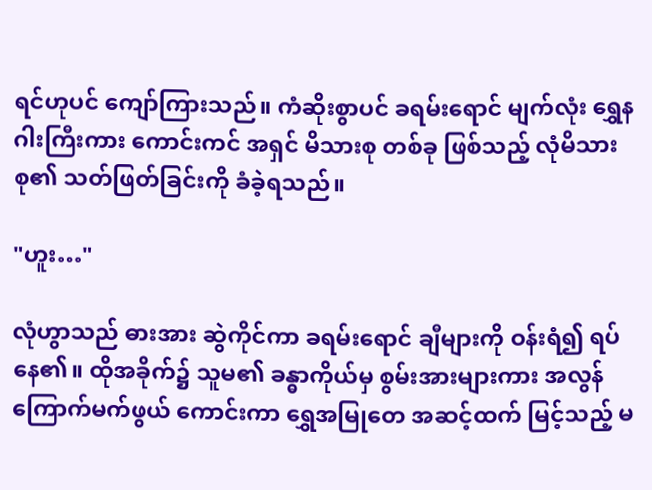ရင်ဟုပင် ကျော်ကြားသည်။ ကံဆိုးစွာပင် ခရမ်းရောင် မျက်လုံး ရွှေနဂါးကြီးကား ကောင်းကင် အရှင် မိသားစု တစ်ခု ဖြစ်သည့် လုံမိသားစု၏ သတ်ဖြတ်ခြင်းကို ခံခဲ့ရသည်။

"ဟူး…"

လုံဟွာသည် ဓားအား ဆွဲကိုင်ကာ ခရမ်းရောင် ချီများကို ဝန်းရံ၍ ရပ်နေ၏။ ထိုအခိုက်၌ သူမ၏ ခန္ဓာကိုယ်မှ စွမ်းအားများကား အလွန် ကြောက်မက်ဖွယ် ကောင်းကာ ရွှေအမြုတေ အဆင့်ထက် မြင့်သည့် မ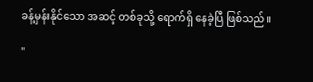ခန့်မှန်းနိုင်သော အဆင့် တစ်ခုသို့ ရောက်ရှိ နေခဲ့ပြီ ဖြစ်သည်။

"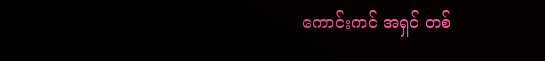ကောင်းကင် အရှင် တစ်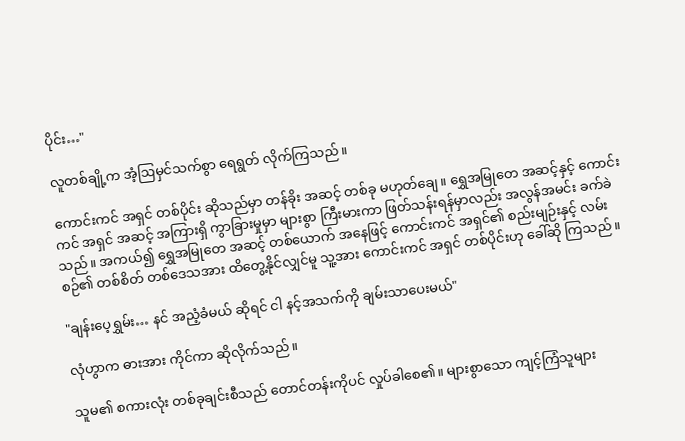ပိုင်း…"

လူတစ်ချို့က အံ့ဩမှင်သက်စွာ ရေရွတ် လိုက်ကြသည်။

ကောင်းကင် အရှင် တစ်ပိုင်း ဆိုသည်မှာ တန်ခိုး အဆင့် တစ်ခု မဟုတ်ချေ။ ရွှေအမြုတေ အဆင့်နှင့် ကောင်းကင် အရှင် အဆင့် အကြားရှိ ကွာခြားမှုမှာ များစွာ ကြီးမားကာ ဖြတ်သန်းရန်မှာလည်း အလွန်အမင်း ခက်ခဲသည်။ အကယ်၍ ရွှေအမြုတေ အဆင့် တစ်ယောက် အနေဖြင့် ကောင်းကင် အရှင်၏ စည်းမျဉ်းနှင့် လမ်းစဉ်၏ တစ်စိတ် တစ်ဒေသအား ထိတွေ့နိုင်လျှင်မူ သူ့အား ကောင်းကင် အရှင် တစ်ပိုင်းဟု ခေါ်ဆို ကြသည်။

"ချန်းပေ့ရွှမ်း… နင် အညံ့ခံမယ် ဆိုရင် ငါ နင့်အသက်ကို ချမ်းသာပေးမယ်"

လုံဟွာက ဓားအား ကိုင်ကာ ဆိုလိုက်သည်။

သူမ၏ စကားလုံး တစ်ခုချင်းစီသည် တောင်တန်းကိုပင် လှုပ်ခါစေ၏။ များစွာသော ကျင့်ကြံသူများ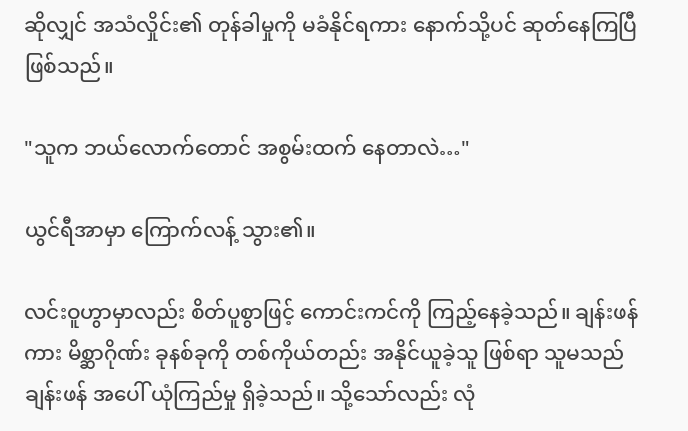ဆိုလျှင် အသံလှိုင်း၏ တုန်ခါမှုကို မခံနိုင်ရကား နောက်သို့ပင် ဆုတ်နေကြပြီ ဖြစ်သည်။

"သူက ဘယ်လောက်တောင် အစွမ်းထက် နေတာလဲ…"

ယွင်ရီအာမှာ ကြောက်လန့် သွား၏။

လင်းဝူဟွာမှာလည်း စိတ်ပူစွာဖြင့် ကောင်းကင်ကို ကြည့်နေခဲ့သည်။ ချန်းဖန်ကား မိစ္ဆာဂိုဏ်း ခုနစ်ခုကို တစ်ကိုယ်တည်း အနိုင်ယူခဲ့သူ ဖြစ်ရာ သူမသည် ချန်းဖန် အပေါ် ယုံကြည်မှု ရှိခဲ့သည်။ သို့သော်လည်း လုံ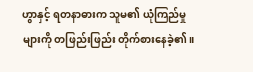ဟွာနှင့် ရတနာဓားက သူမ၏ ယုံကြည်မှုများကို တဖြည်းဖြည်း တိုက်စားနေခဲ့၏။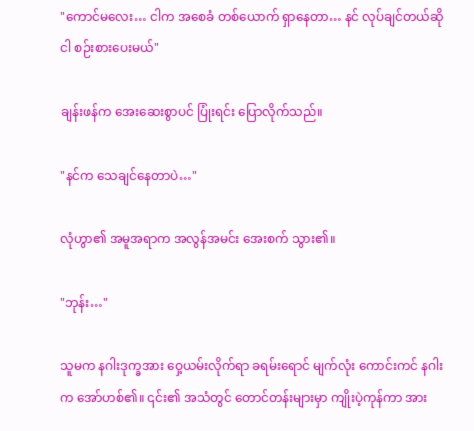"ကောင်မလေး… ငါက အစေခံ တစ်ယောက် ရှာနေတာ… နင် လုပ်ချင်တယ်ဆို ငါ စဉ်းစားပေးမယ်"

ချန်းဖန်က အေးဆေးစွာပင် ပြုံးရင်း ပြောလိုက်သည်။

"နင်က သေချင်နေတာပဲ…"

လုံဟွာ၏ အမူအရာက အလွန်အမင်း အေးစက် သွား၏။

"ဘုန်း…"

သူမက နဂါးဒုက္ခအား ဝှေ့ယမ်းလိုက်ရာ ခရမ်းရောင် မျက်လုံး ကောင်းကင် နဂါးက အော်ဟစ်၏။ ‌၎င်း၏ အသံတွင် တောင်တန်းများမှာ ကျိုးပဲ့ကုန်ကာ အား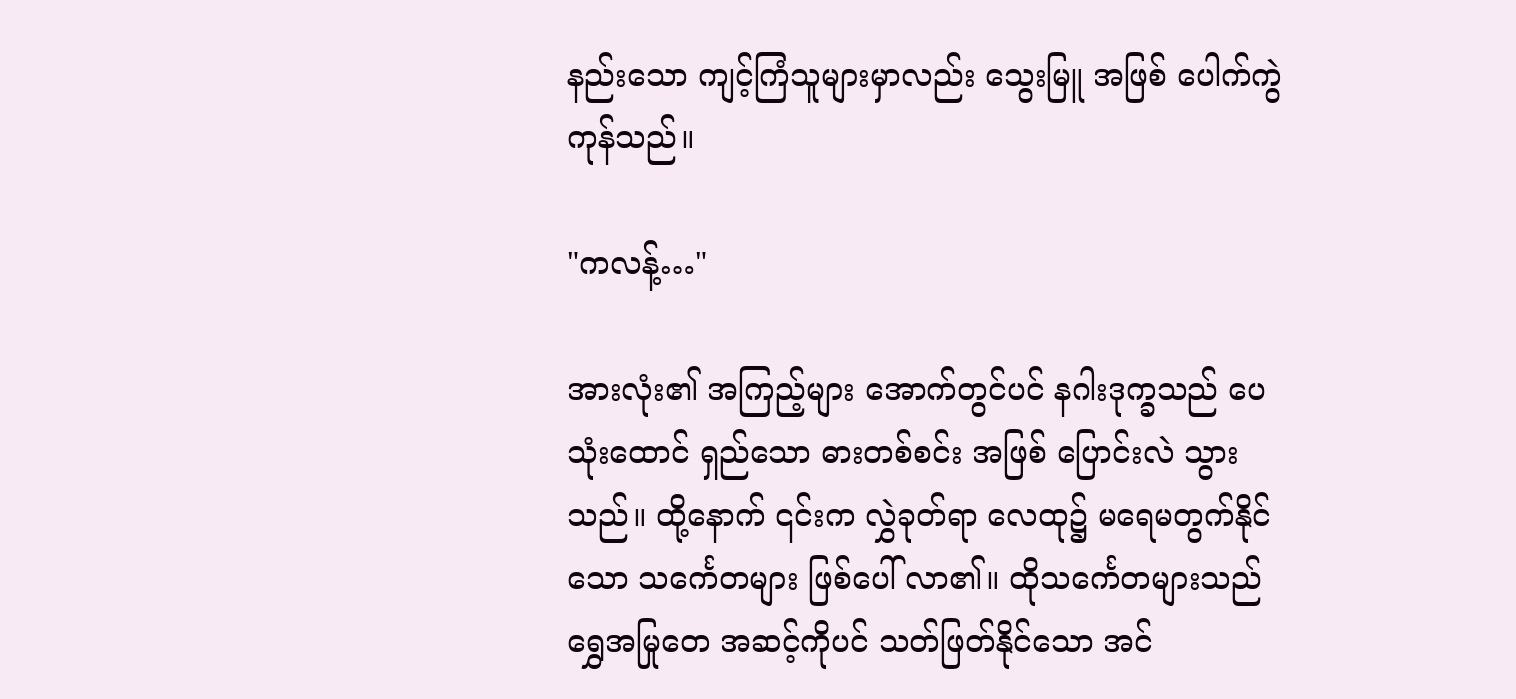နည်းသော ကျင့်ကြံသူများမှာလည်း သွေးမြူ အဖြစ် ပေါက်ကွဲ ကုန်သည်။

"ကလန့်…"

အားလုံး၏ အကြည့်များ အောက်တွင်ပင် နဂါးဒုက္ခသည် ပေသုံးထောင် ရှည်သော ဓားတစ်စင်း အဖြစ် ပြောင်းလဲ သွားသည်။ ထို့နောက် ၎င်းက လွှဲခုတ်ရာ လေထု၌ မရေမတွက်နိုင်သော သင်္ကေတများ ဖြစ်ပေါ် လာ၏။ ထိုသင်္ကေတများသည် ရွှေအမြုတေ အဆင့်ကိုပင် သတ်ဖြတ်နိုင်သော အင်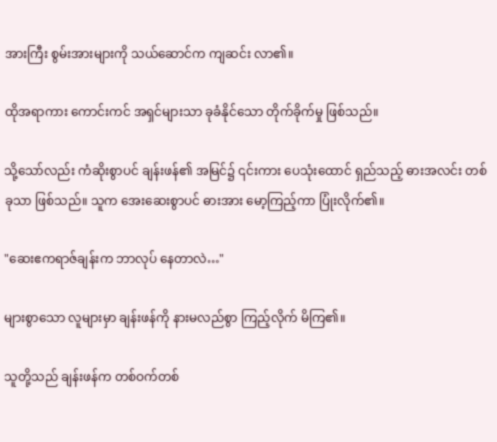အားကြီး စွမ်းအားများကို သယ်ဆောင်က ကျဆင်း လာ၏။

ထိုအရာကား ကောင်းကင် အရှင်များသာ ခုခံနိုင်သော တိုက်ခိုက်မှု ဖြစ်သည်။

သို့သော်လည်း ကံဆိုးစွာပင် ချန်းဖန်၏ အမြင်၌ ၎င်းကား ပေသုံးထောင် ရှည်သည့် ဓားအလင်း တစ်ခုသာ ဖြစ်သည်။ သူက အေးဆေးစွာပင် ဓားအား မော့ကြည့်ကာ ပြုံးလိုက်၏။

"ဆေးဧကရာဇ်ချန်းက ဘာလုပ် နေတာလဲ…"

များစွာသော လူများမှာ ချန်းဖန်ကို နားမလည်စွာ ကြည့်လိုက် မိကြ၏။

သူတို့သည် ချန်းဖန်က တစ်ဝက်တစ်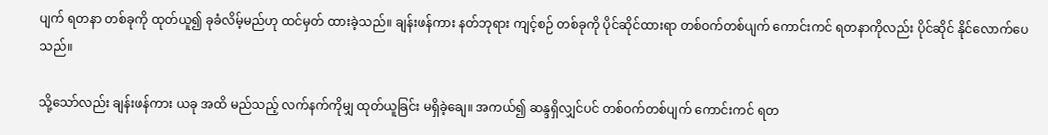ပျက် ရတနာ တစ်ခုကို ထုတ်ယူ၍ ခုခံလိမ့်မည်ဟု ထင်မှတ် ထားခဲ့သည်။ ချန်းဖန်ကား နတ်ဘုရား ကျင့်စဉ် တစ်ခုကို ပိုင်ဆိုင်ထားရာ တစ်ဝက်တစ်ပျက် ကောင်းကင် ရတနာကိုလည်း ပိုင်ဆိုင် နိုင်လောက်ပေသည်။

သို့သော်လည်း ချန်းဖန်ကား ယခု အထိ မည်သည့် လက်နက်ကိုမျှ ထုတ်ယူခြင်း မရှိခဲ့ချေ။ အကယ်၍ ဆန္ဒရှိလျှင်ပင် တစ်ဝက်တစ်ပျက် ကောင်းကင် ရတ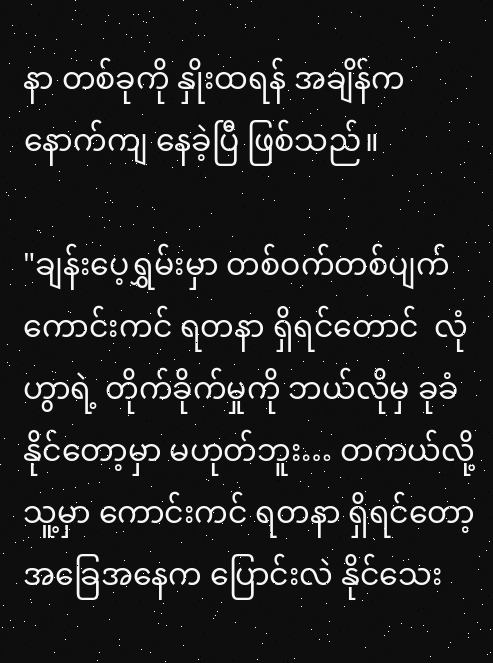နာ တစ်ခုကို နှိုးထရန် အချိန်က နောက်ကျ နေခဲ့ပြီ ဖြစ်သည်။

"ချန်းပေ့ရွှမ်းမှာ တစ်ဝက်တစ်ပျက် ကောင်းကင် ရတနာ ရှိရင်တောင်  လုံဟွာရဲ့ တိုက်ခိုက်မှုကို ဘယ်လိုမှ ခုခံနိုင်တော့မှာ မဟုတ်ဘူး… တကယ်လို့ သူ့မှာ ကောင်းကင် ရတနာ ရှိရင်တော့ အခြေအနေက ပြောင်းလဲ နိုင်သေး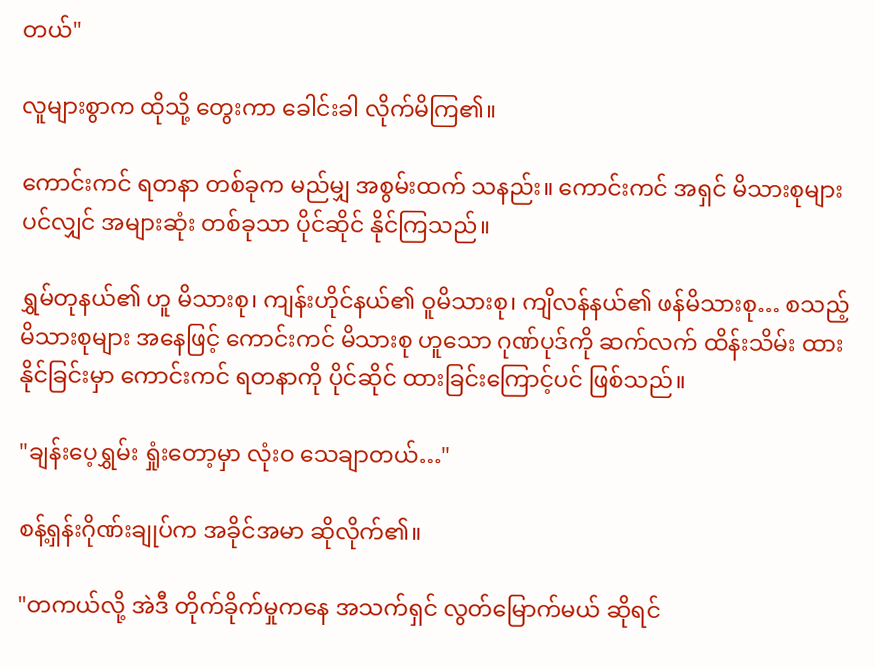တယ်"

လူများစွာက ထိုသို့ တွေးကာ ခေါင်းခါ လိုက်မိကြ၏။

ကောင်းကင် ရတနာ တစ်ခုက မည်မျှ အစွမ်းထက် သနည်း။ ကောင်းကင် အရှင် မိသားစုများ ပင်လျှင် အများဆုံး တစ်ခုသာ ပိုင်ဆိုင် နိုင်ကြသည်။

ရွှမ်တုနယ်၏ ဟူ မိသားစု၊ ကျန်းဟိုင်နယ်၏ ဝူမိသားစု၊ ကျိလန်နယ်၏ ဖန်မိသားစု… စသည့် မိသားစုများ အနေဖြင့် ကောင်းကင် မိသားစု ဟူသော ဂုဏ်ပုဒ်ကို ဆက်လက် ထိန်းသိမ်း ထားနိုင်ခြင်းမှာ ကောင်းကင် ရတနာကို ပိုင်ဆိုင် ထားခြင်းကြောင့်ပင် ဖြစ်သည်။

"ချန်းပေ့ရွှမ်း ရှုံးတော့မှာ လုံးဝ သေချာတယ်…"

စန့်ရှန်းဂိုဏ်းချုပ်က အခိုင်အမာ ဆိုလိုက်၏။

"တကယ်လို့ အဲဒီ တိုက်ခိုက်မှုကနေ အသက်ရှင် လွတ်မြောက်မယ် ဆိုရင်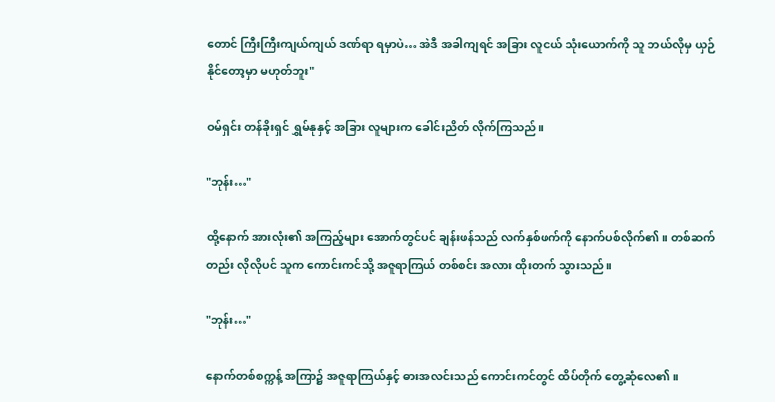တောင် ကြီးကြီးကျယ်ကျယ် ဒဏ်ရာ ရမှာပဲ… အဲဒီ အခါကျရင် အခြား လူငယ် သုံးယောက်ကို သူ ဘယ်လိုမှ ယှဉ်နိုင်တော့မှာ မဟုတ်ဘူး"

ဝမ်ရှင်း တန်ခိုးရှင် ရွှမ်နုနှင့် အခြား လူများက ခေါင်းညိတ် လိုက်ကြသည်။

"ဘုန်း…"

ထို့နောက် အားလုံး၏ အကြည့်များ အောက်တွင်ပင် ချန်းဖန်သည် လက်နှစ်ဖက်ကို နောက်ပစ်လိုက်၏။ တစ်ဆက်တည်း လိုလိုပင် သူက ကောင်းကင်သို့ အဇူရာကြယ် တစ်စင်း အလား ထိုးတက် သွားသည်။

"ဘုန်း…"

နောက်တစ်စက္ကန့် အကြာ၌ အဇူရာကြယ်နှင့် ဓားအလင်းသည် ကောင်းကင်တွင် ထိပ်တိုက် တွေ့ဆုံလေ၏။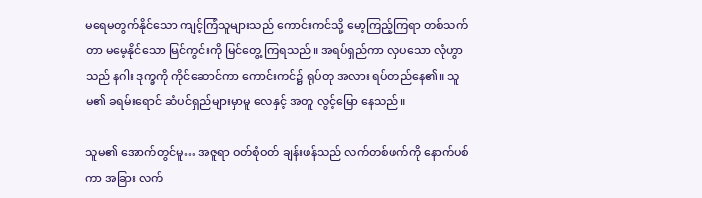မရေမတွက်နိုင်သော ကျင့်ကြံသူများသည် ကောင်းကင်သို့ မော့ကြည့်ကြရာ တစ်သက်တာ မမေ့နိုင်သော မြင်ကွင်းကို မြင်တွေ့ ကြရသည်။ အရပ်ရှည်ကာ လှပသော လုံဟွာသည် နဂါး ဒုက္ခကို ကိုင်ဆောင်ကာ ကောင်းကင်၌ ရုပ်တု အလား ရပ်တည်နေ၏။ သူမ၏ ခရမ်းရောင် ဆံပင်ရှည်များမှာမူ လေနှင့် အတူ လွင့်မြော နေသည်။

သူမ၏ အောက်တွင်မူ… အဇူရာ ဝတ်စုံဝတ် ချန်းဖန်သည် လက်တစ်ဖက်ကို နောက်ပစ်ကာ အခြား လက်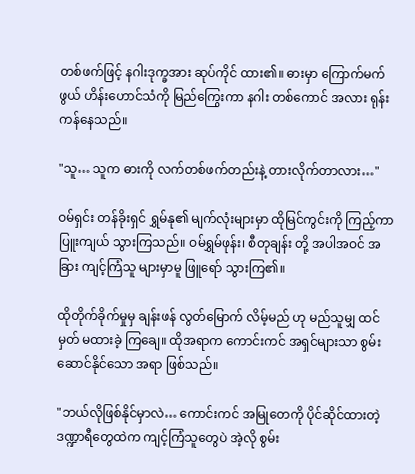တစ်ဖက်ဖြင့် နဂါးဒုက္ခအား ဆုပ်ကိုင် ထား၏။ ဓားမှာ ကြောက်မက်ဖွယ် ဟိန်းဟောင်သံကို မြည်ကြွေးကာ နဂါး တစ်ကောင် အလား ရုန်းကန်နေသည်။

"သူ… သူက ဓားကို လက်တစ်ဖက်တည်းနဲ့ တားလိုက်တာလား…"

ဝမ်ရှင်း တန်ခိုးရှင် ရွှမ်နု၏ မျက်လုံးများမှာ ထိုမြင်ကွင်းကို ကြည့်ကာ ပြူးကျယ် သွားကြသည်။ ဝမ်ရွှမ်ဖုန်း၊ စီတုချန်း တို့ အပါအဝင် အခြား ကျင့်ကြံသူ များမှာမူ ဖြူရော် သွားကြ၏။

ထိုတိုက်ခိုက်မှုမှ ချန်းဖန် လွတ်မြောက် လိမ့်မည် ဟု မည်သူမျှ ထင်မှတ် မထားခဲ့ ကြချေ။ ထိုအရာက ကောင်းကင် အရှင်များသာ စွမ်းဆောင်နိုင်သော အရာ ဖြစ်သည်။

"ဘယ်လိုဖြစ်နိုင်မှာလဲ… ကောင်းကင် အမြုတေကို ပိုင်ဆိုင်ထားတဲ့ ဒဏ္ဍာရီ‌တွေထဲက ကျင့်ကြံသူတွေပဲ အဲ့လို စွမ်း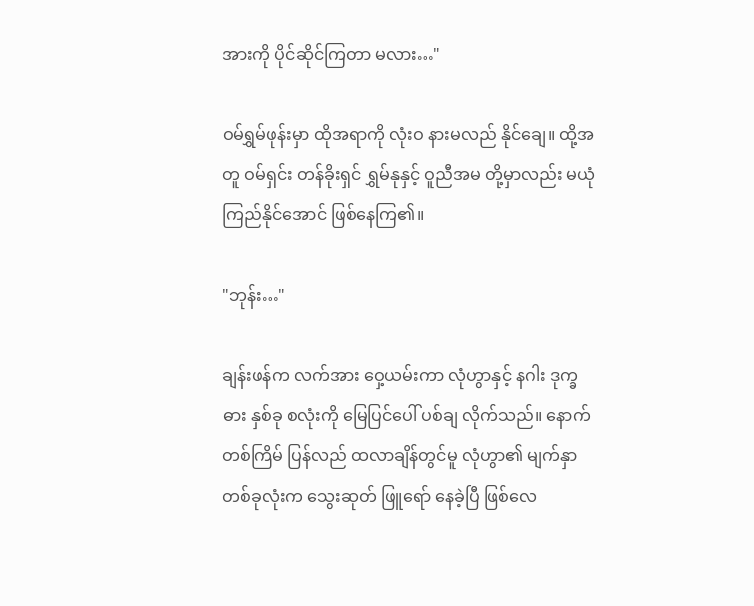အားကို ပိုင်ဆိုင်ကြတာ မလား…"

ဝမ်ရွှမ်ဖုန်းမှာ ထိုအရာကို လုံးဝ နားမလည် နိုင်ချေ။ ထို့အတူ ဝမ်ရှင်း တန်ခိုးရှင် ရွှမ်နုနှင့် ဝူညီအမ တို့မှာလည်း မယုံကြည်နိုင်အောင် ဖြစ်နေကြ၏။

"ဘုန်း…"

ချန်းဖန်က လက်အား ဝှေ့ယမ်းကာ လုံဟွာနှင့် နဂါး ဒုက္ခဓား နှစ်ခု စလုံးကို မြေပြင်ပေါ် ပစ်ချ လိုက်သည်။ နောက်တစ်ကြိမ် ပြန်လည် ထလာချိန်တွင်မူ လုံဟွာ၏ မျက်နှာ တစ်ခုလုံးက သွေးဆုတ် ဖြူရော် နေခဲ့ပြီ ဖြစ်လေ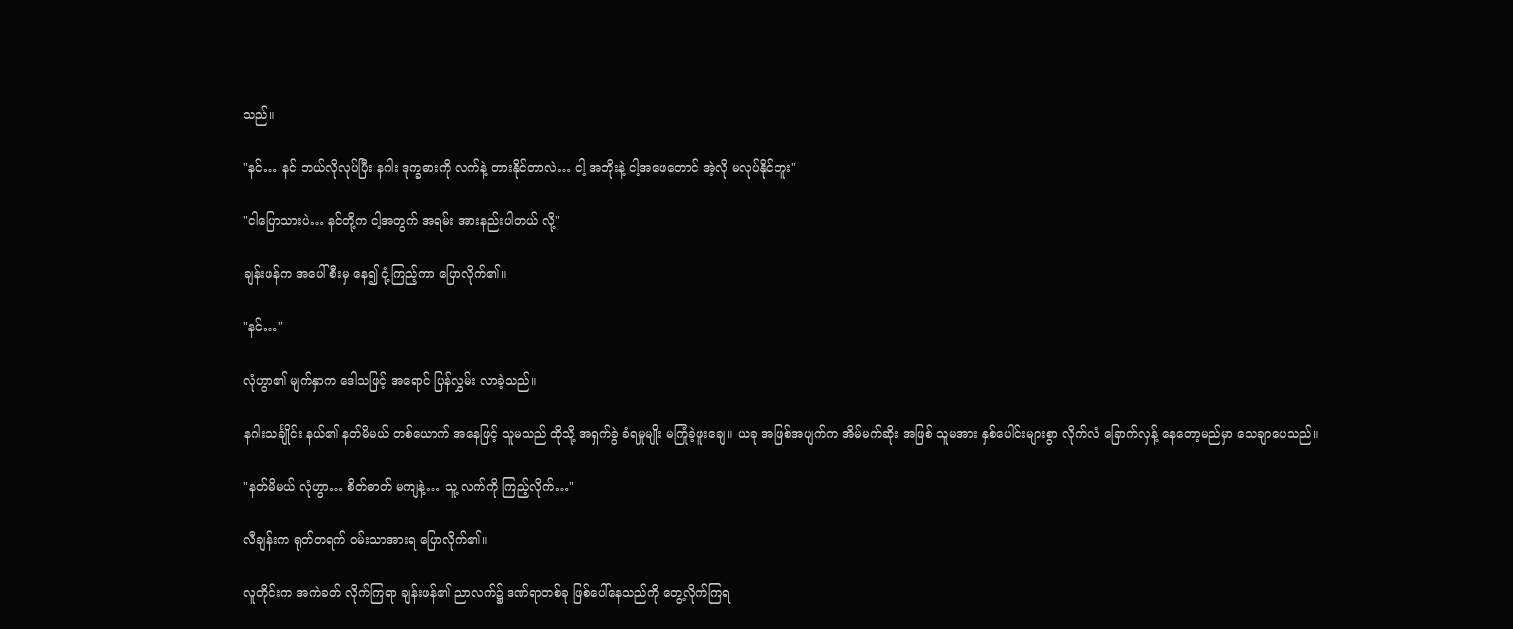သည်။

"နင်… နင် ဘယ်လိုလုပ်ပြီး နဂါး ဒုက္ခဓားကို လက်နဲ့ တားနိုင်တာလဲ… ငါ့ အဘိုးနဲ့ ငါ့အဖေတောင် အဲ့လို မလုပ်နိုင်ဘူး"

"ငါပြောသားပဲ… နင်တို့က ငါ့အတွက် အရမ်း အားနည်းပါတယ် လို့"

ချန်းဖန်က အပေါ်စီးမှ နေ၍ ငုံ့ကြည့်ကာ ပြောလိုက်၏။

"နင်…"

လုံဟွာ၏ မျက်နှာက ဒေါသဖြင့် အရောင် ပြန်လွှမ်း လာခဲ့သည်။

နဂါးသင်္ချိုင်း နယ်၏ နတ်မိမယ် တစ်ယောက် အနေဖြင့် သူမသည် ထိုသို့ အရှက်ခွဲ ခံရမှုမျိုး မကြုံခဲ့ဖူးချေ။ ယခု အဖြစ်အပျက်က အိမ်မက်ဆိုး အဖြစ် သူမအား နှစ်ပေါင်းများစွာ လိုက်လံ ခြောက်လှန့် နေတော့မည်မှာ သေချာပေသည်။

"နတ်မိမယ် လုံဟွာ… စိတ်ဓာတ် မကျနဲ့… သူ့ လက်ကို ကြည့်လိုက်…"

လီချန်းက ရုတ်တရက် ဝမ်းသာအားရ ပြောလိုက်၏။

လူတိုင်းက အကဲခတ် လိုက်ကြရာ ချန်းဖန်၏ ညာလက်၌ ဒဏ်ရာတစ်ခု ဖြစ်ပေါ်နေသည်ကို တွေ့လိုက်ကြရ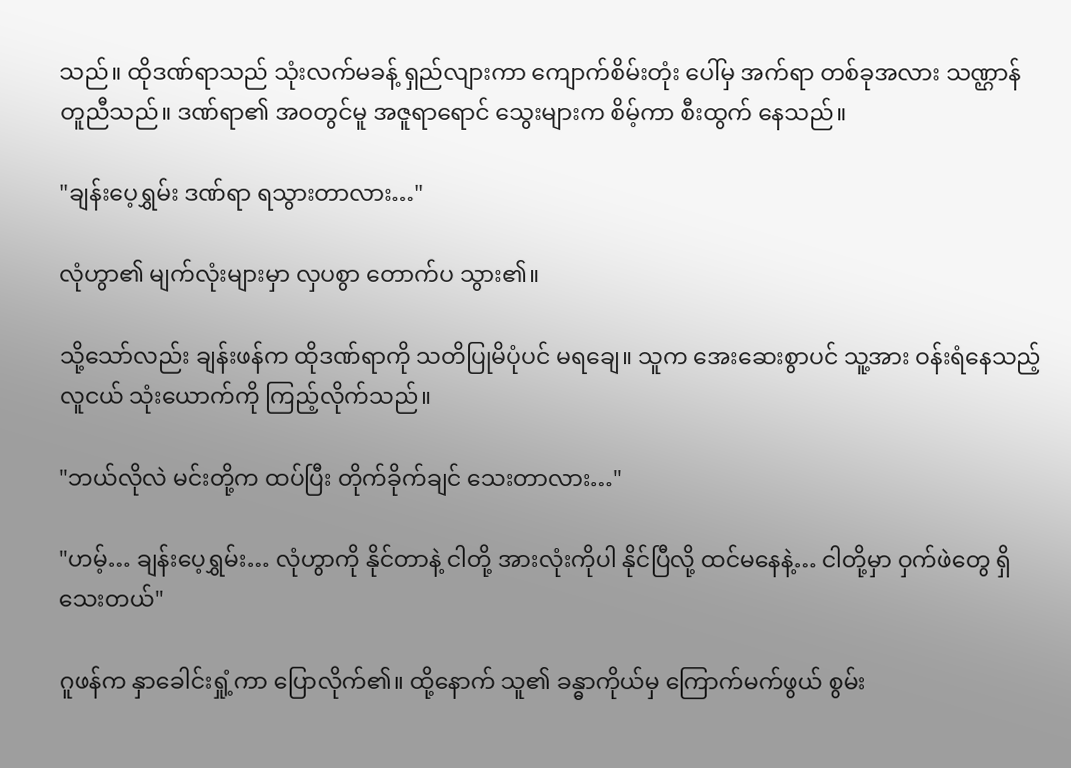သည်။ ထိုဒဏ်ရာသည် သုံးလက်မခန့် ရှည်လျားကာ ကျောက်စိမ်းတုံး ပေါ်မှ အက်ရာ တစ်ခုအလား သဏ္ဌာန် တူညီသည်။ ဒဏ်ရာ၏ အဝတွင်မူ အဇူရာရောင် သွေးများက စိမ့်ကာ စီးထွက် နေသည်။

"ချန်းပေ့ရွှမ်း ဒဏ်ရာ ရသွားတာလား…"

လုံဟွာ၏ မျက်လုံးများမှာ လှပစွာ တောက်ပ သွား၏။

သို့သော်လည်း ချန်းဖန်က ထိုဒဏ်ရာကို သတိပြုမိပုံပင် မရချေ။ သူက အေးဆေးစွာပင် သူ့အား ဝန်းရံနေသည့် လူငယ် သုံးယောက်ကို ကြည့်လိုက်သည်။

"ဘယ်လိုလဲ မင်းတို့က ထပ်ပြီး တိုက်ခိုက်ချင် သေးတာလား…"

"ဟမ့်… ချန်းပေ့ရွှမ်း… လုံဟွာကို နိုင်တာနဲ့ ငါတို့ အားလုံးကိုပါ နိုင်ပြီလို့ ထင်မနေနဲ့… ငါတို့မှာ ဝှက်ဖဲတွေ ရှိသေးတယ်"

ဂူဖန်က နှာခေါင်းရှုံ့ကာ ပြောလိုက်၏။ ထို့နောက် သူ၏ ခန္ဓာကိုယ်မှ ကြောက်မက်ဖွယ် စွမ်း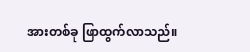အားတစ်ခု ဖြာထွက်လာသည်။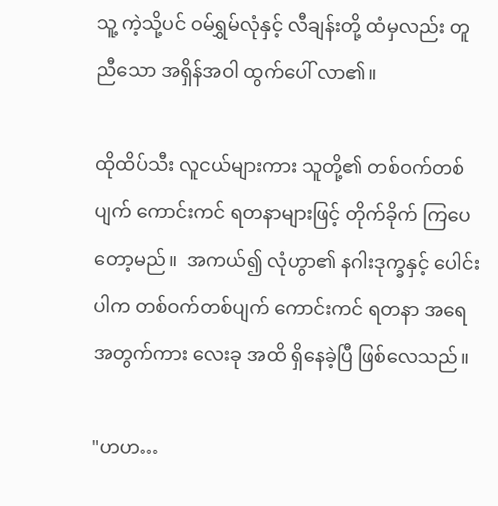သူ့ ကဲ့သို့ပင် ဝမ်ရွှမ်လုံနှင့် လီချန်းတို့ ထံမှလည်း တူညီသော အရှိန်အဝါ ထွက်ပေါ် လာ၏။

ထိုထိပ်သီး လူငယ်များကား သူတို့၏ တစ်ဝက်တစ်ပျက် ကောင်းကင် ရတနာများဖြင့် တိုက်ခိုက် ကြပေတော့မည်။  အကယ်၍ လုံဟွာ၏ နဂါးဒုက္ခနှင့် ပေါင်းပါက တစ်ဝက်တစ်ပျက် ကောင်းကင် ရတနာ အရေအတွက်ကား လေးခု အထိ ရှိနေခဲ့ပြီ ဖြစ်လေသည်။

"ဟဟ…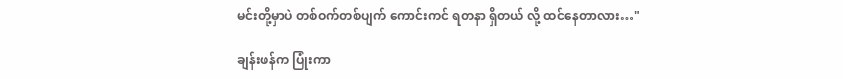မင်းတို့မှာပဲ တစ်ဝက်တစ်ပျက် ကောင်းကင် ရတနာ ရှိတယ် လို့ ထင်နေတာလား…"

ချန်းဖန်က ပြုံးကာ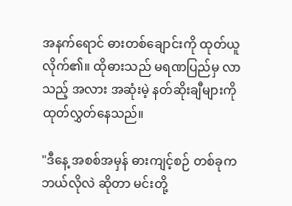အနက်ရောင် ဓားတစ်ချောင်းကို ထုတ်ယူ လိုက်၏။ ထိုဓားသည် မရဏပြည်မှ လာသည့် အလား အဆုံးမဲ့ နတ်ဆိုးချီများကို ထုတ်လွှတ်နေသည်။

"ဒီနေ့ အစစ်အမှန် ဓားကျင့်စဉ် တစ်ခုက ဘယ်လိုလဲ ဆိုတာ မင်းတို့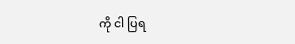ကို ငါ ပြရ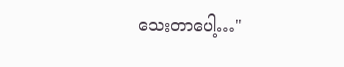သေးတာပေါ့…"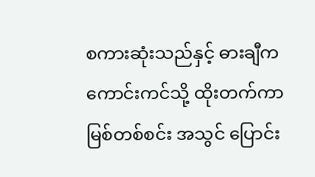စကားဆုံးသည်နှင့် ဓားချီက ကောင်းကင်သို့ ထိုးတက်ကာ မြစ်တစ်စင်း အသွင် ပြောင်း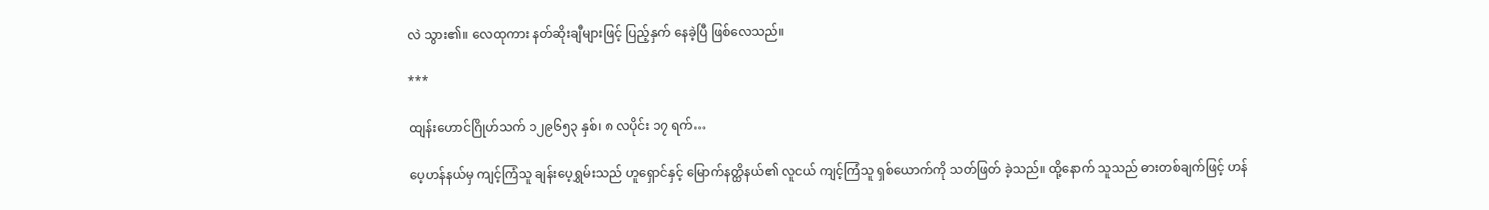လဲ သွား၏။ လေထုကား နတ်ဆိုးချီများဖြင့် ပြည့်နှက် နေခဲ့ပြီ ဖြစ်လေသည်။

***

ထျန်းဟောင်ဂြိုဟ်သက် ၁၂၉၆၅၃ နှစ်၊ ၈ လပိုင်း ၁၇ ရက်…

ပေ့ဟန်နယ်မှ ကျင့်ကြံသူ ချန်းပေ့ရွှမ်းသည် ‌ဟူရှောင်နှင့် မြောက်နတ္ထိနယ်၏ လူငယ် ကျင့်ကြံသူ ရှစ်ယောက်ကို သတ်ဖြတ် ခဲ့သည်။ ထို့နောက် သူသည် ဓားတစ်ချက်ဖြင့် ဟန်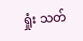ရှုံး သတ်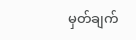မှတ်ချက်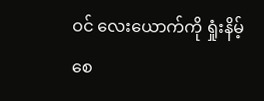ဝင် လေးယောက်ကို ရှုံးနိမ့် စေ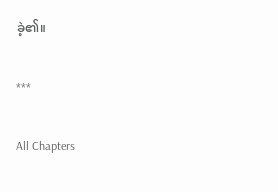ခဲ့၏။

***

All Chapters